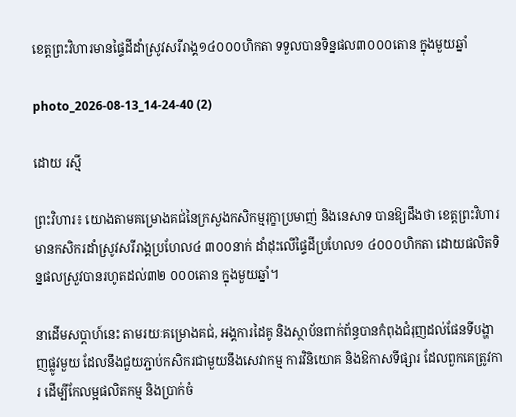ខេត្តព្រះវិហារមានផ្ទៃដីដាំស្រូវសរីរាង្គ១៤០០០ហិកតា ទទួលបានទិន្នផល៣០០០តោន ក្នុងមួយឆ្នាំ

photo_2026-08-13_14-24-40 (2)

ដោយ រស្មី

ព្រះវិហារ៖ យោងតាមគម្រោងគជ់នៃក្រសួងកសិកម្មរុក្ខាប្រមាញ់ និងនេសាទ បានឱ្យដឹងថា ខេត្តព្រះវិហារមានកសិករដាំស្រូវសរីរាង្គប្រហែល៤ ៣០០នាក់ ដាំដុះលើផ្ទៃដីប្រហែល១ ៤០០០ហិកតា ដោយផលិតទិន្នផលស្រួវបានរហូតដល់៣២ ០០០តោន ក្នុងមួយឆ្នាំ។

នាដើមសប្តាហ៍នេះ តាមរយៈគម្រោងគជ់, អង្គការដៃគូ និងស្ថាប័នពាក់ព័ន្ធបានកំពុងជំរុញដល់ផែនទីបង្ហាញផ្លូវមួយ ដែលនឹងជួយភ្ជាប់កសិករជាមួយនឹងសេវាកម្ម ការវិនិយោគ និងឱកាសទីផ្សារ ដែលពួកគេត្រូវការ ដើម្បីកែលម្អផលិតកម្ម និងប្រាក់ចំ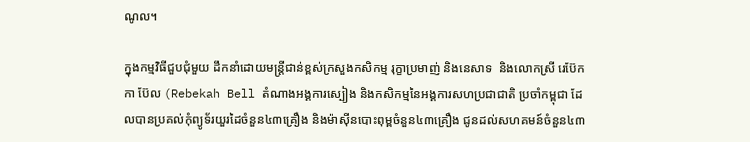ណូល។

ក្នុងកម្មវិធីជួបជុំមួយ ដឹកនាំដោយមន្រ្តីជាន់ខ្ពស់ក្រសួងកសិកម្ម រុក្ខាប្រមាញ់ និងនេសាទ  និងលោកស្រី រេប៊ែកកា ប៊ែល (Rebekah Bell តំណាងអង្គការស្បៀង និងកសិកម្មនៃអង្គការសហប្រជាជាតិ ប្រចាំកម្ពុជា ដែលបានប្រគល់កុំព្យូទ័រយួរដៃចំនួន៤៣គ្រឿង និងម៉ាស៊ីនបោះពុម្ពចំនួន៤៣គ្រឿង ជូនដល់សហគមន៍ចំនួន៤៣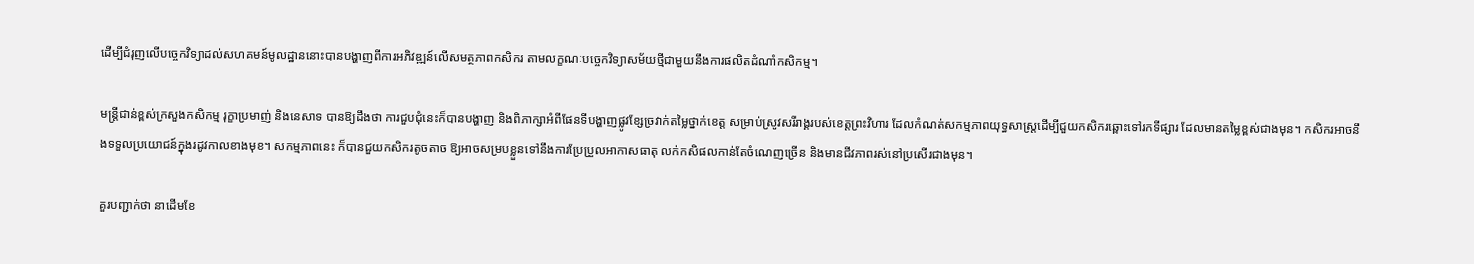ដើម្បីជំរុញលើបច្ចេកវិទ្យាដល់សហគមន៍មូលដ្ឋាននោះបានបង្ហាញពីការអភិវឌ្ឍន៍លើសមត្ថភាពកសិករ តាមលក្ខណៈបច្ចេកវិទ្យាសម័យថ្មីជាមួយនឹងការផលិតដំណាំកសិកម្ម។

មន្រ្តីជាន់ខ្ពស់ក្រសួងកសិកម្ម រុក្ខាប្រមាញ់ និងនេសាទ បានឱ្យដឹងថា ការជួបជុំនេះក៏បានបង្ហាញ និងពិភាក្សាអំពីផែនទីបង្ហាញផ្លូវខ្សែច្រវាក់តម្លៃថ្នាក់ខេត្ត សម្រាប់ស្រូវសរីរាង្គរបស់ខេត្តព្រះវិហារ ដែលកំណត់សកម្មភាពយុទ្ធសាស្ត្រដើម្បីជួយកសិករឆ្ពោះទៅរកទីផ្សារ ដែលមានតម្លៃខ្ពស់ជាងមុន។ កសិករអាចនឹងទទួលប្រយោជន៍ក្នុងរដូវកាលខាងមុខ។ សកម្មភាពនេះ ក៏បានជួយកសិករតូចតាច ឱ្យអាចសម្របខ្លួនទៅនឹងការប្រែប្រួលអាកាសធាតុ លក់កសិផលកាន់តែចំណេញច្រើន និងមានជីវភាពរស់នៅប្រសើរជាងមុន។

គួរបញ្ជាក់ថា នាដើមខែ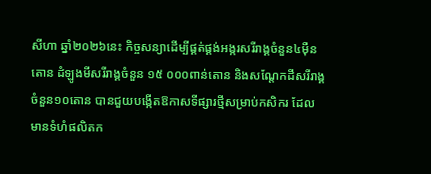សីហា ឆ្នាំ២០២៦នេះ កិច្ចសន្យាដើម្បីផ្គត់ផ្គង់អង្ករសរីរាង្គចំនួន៤ម៉ឺនតោន ដំឡូងមីសរីរាង្គចំនួន ១៥ ០០០ពាន់តោន និងសណ្តែកដីសរីរាង្គចំនួន១០តោន បានជួយបង្កើតឱកាសទីផ្សារថ្មីសម្រាប់កសិករ ដែលមានទំហំផលិតក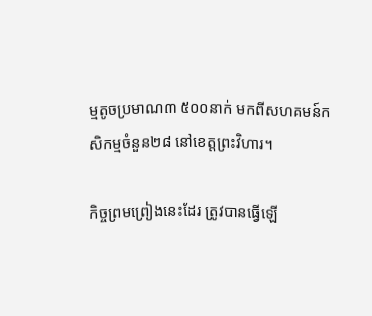ម្មតូចប្រមាណ៣ ៥០០នាក់ មកពីសហគមន៍កសិកម្មចំនួន២៨ នៅខេត្តព្រះវិហារ។

កិច្ចព្រមព្រៀងនេះដែរ ត្រូវបានធ្វើឡើ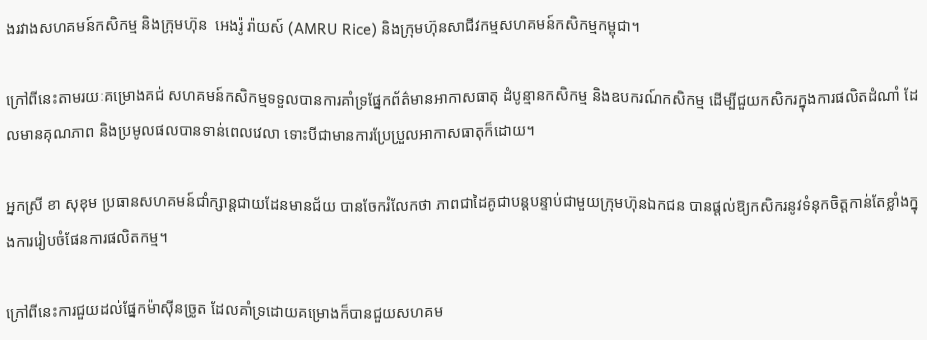ងរវាងសហគមន៍កសិកម្ម និងក្រុមហ៊ុន  អេងរ៉ូ រ៉ាយស៍ (AMRU Rice) និងក្រុមហ៊ុនសាជីវកម្មសហគមន៍កសិកម្មកម្ពុជា។

ក្រៅពីនេះតាមរយៈគម្រោងគជ់ សហគមន៍កសិកម្មទទួលបានការគាំទ្រផ្នែកព័ត៌មានអាកាសធាតុ ដំបូន្មានកសិកម្ម និងឧបករណ៍កសិកម្ម ដើម្បីជួយកសិករក្នុងការផលិតដំណាំ ដែលមានគុណភាព និងប្រមូលផលបានទាន់ពេលវេលា ទោះបីជាមានការប្រែប្រួលអាកាសធាតុក៏ដោយ។

អ្នកស្រី ខា សុខុម ប្រធានសហគមន៍ជាំក្សាន្តជាយដែនមានជ័យ បានចែករំលែកថា ភាពជាដៃគូជាបន្តបន្ទាប់ជាមួយក្រុមហ៊ុនឯកជន បានផ្តល់ឱ្យកសិករនូវទំនុកចិត្តកាន់តែខ្លាំងក្នុងការរៀបចំផែនការផលិតកម្ម។

ក្រៅពីនេះការជួយដល់ផ្នែកម៉ាស៊ីនច្រូត ដែលគាំទ្រដោយគម្រោងក៏បានជួយសហគម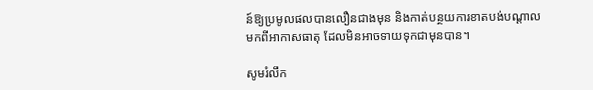ន៍ឱ្យប្រមូលផលបានលឿនជាងមុន និងកាត់បន្ថយការខាតបង់បណ្តាលមកពីអាកាសធាតុ ដែលមិនអាចទាយទុកជាមុនបាន។

សូមរំលឹក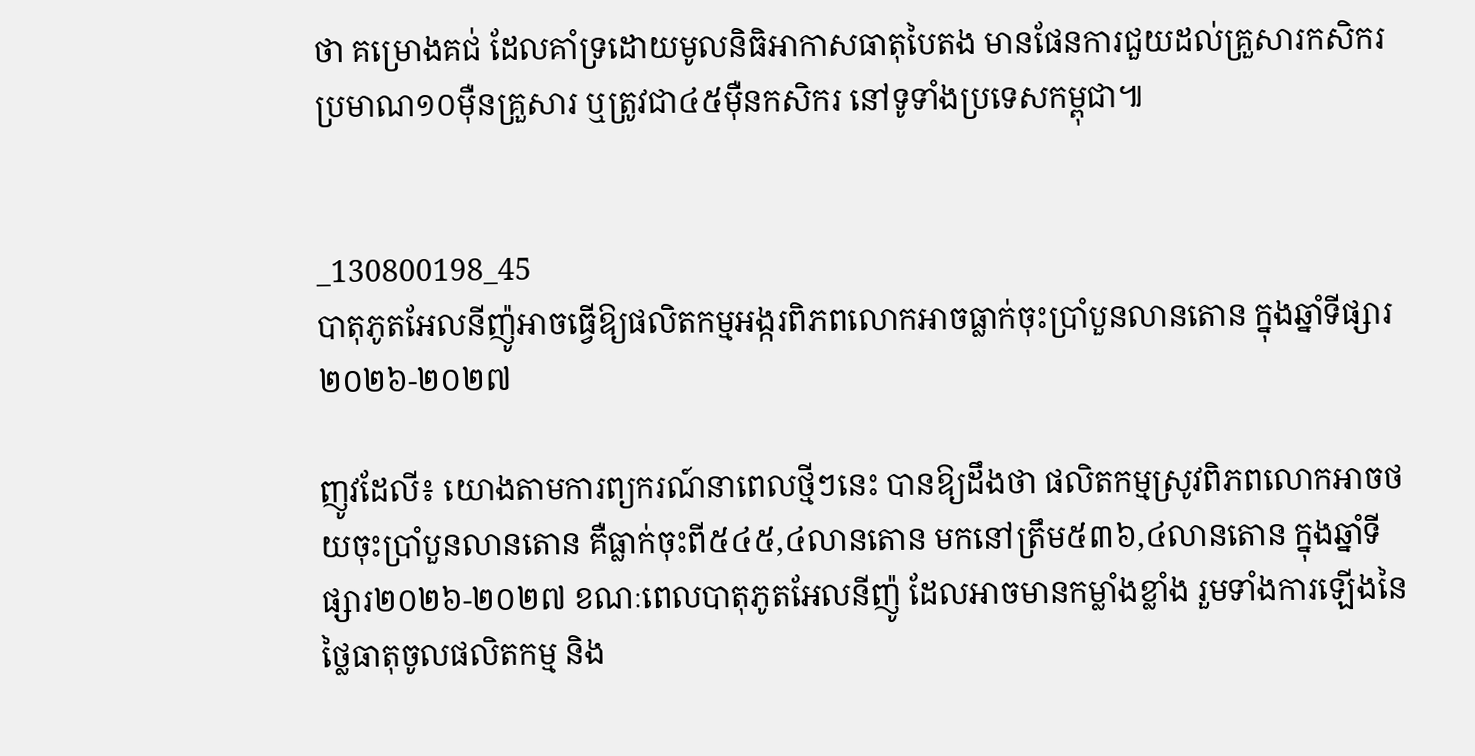ថា គម្រោងគជ់ ដែលគាំទ្រដោយមូលនិធិអាកាសធាតុបៃតង មានផែនការជួយដល់គ្រួសារកសិករប្រមាណ១០ម៉ឺនគ្រួសារ ឬត្រូវជា៤៥ម៉ឺនកសិករ នៅទូទាំងប្រទេសកម្ពុជា៕


_130800198_45
បាតុភូតអែលនីញ៉ូអាចធ្វើឱ្យផលិតកម្មអង្ករពិភពលោកអាចធ្លាក់ចុះប្រាំបួនលានតោន ក្នុងឆ្នាំទីផ្សារ២០២៦-២០២៧

ញូវដែលី៖ យោងតាមការព្យករណ៍នាពេលថ្មីៗនេះ បានឱ្យដឹងថា ផលិតកម្មស្រូវពិភពលោកអាចថយចុះប្រាំបួនលានតោន គឺធ្លាក់ចុះពី៥៤៥,៤លានតោន មកនៅត្រឹម៥៣៦,៤លានតោន ក្នុងឆ្នាំទីផ្សារ២០២៦-២០២៧ ខណៈពេលបាតុភូតអែលនីញ៉ូ ដែលអាចមានកម្លាំងខ្លាំង រួមទាំងការឡើងនៃថ្លៃធាតុចូលផលិតកម្ម និង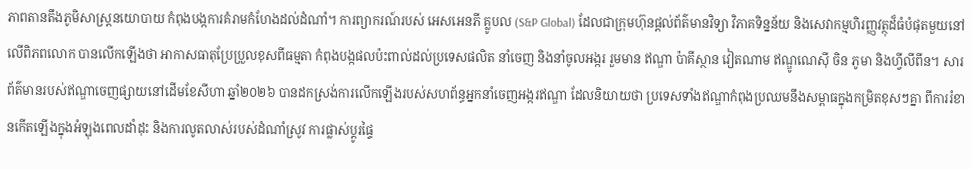ភាពតានតឹងភូមិសាស្ត្រនយោបាយ កំពុងបង្កការគំរាមកំហែងដល់ដំណាំ។ ការព្យាករណ៍របស់ អេសអេនភី គ្លូបល (S&P Global) ដែលជាក្រុមហ៊ុនផ្តល់ព័ត៌មានវិទ្យា វិភាគទិន្នន័យ និងសេវាកម្មហិរញ្ញវត្ថុដ៏ធំបំផុតមួយនៅលើពិភពលោក បានលើកឡើងថា អាកាសធាតុប្រែប្រួលខុសពីធម្មតា កំពុងបង្កផលប៉ះពាល់ដល់ប្រទេសផលិត នាំចេញ និងនាំចូលអង្ករ រួមមាន ឥណ្ឌា ប៉ាគីស្ថាន វៀតណាម ឥណ្ឌូណេស៊ី ចិន ភូមា និងហ្វីលីពីន។ សារព័ត៌មានរបស់ឥណ្ឌាចេញផ្សាយនៅដើមខែសីហា ឆ្នាំ២០២៦ បានដកស្រង់ការលើកឡើងរបស់សហព័ន្ធអ្នកនាំចេញអង្ករឥណ្ឌា ដែលនិយាយថា ប្រទេសទាំងឥណ្ឌាកំពុងប្រឈមនឹងសម្ពាធក្នុងកម្រិតខុសៗគ្នា ពីការរំខានកើតឡើងក្នុងអំឡុងពេលដាំដុះ និងការលូតលាស់របស់ដំណាំស្រូវ ការផ្លាស់ប្តូរផ្ទៃ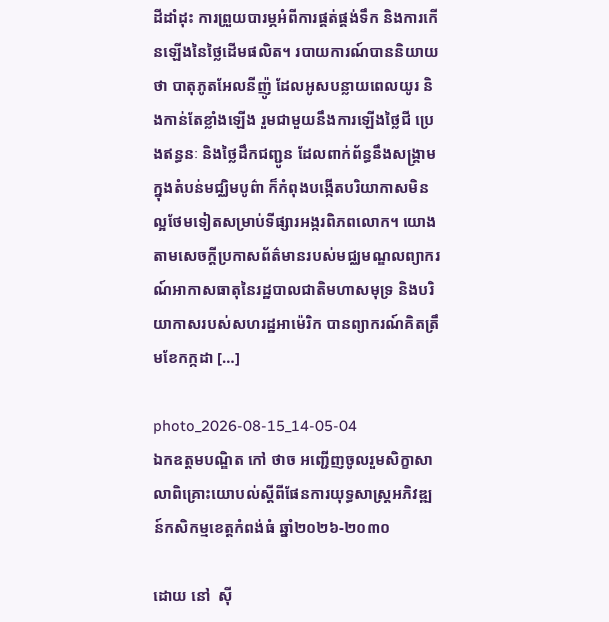ដីដាំដុះ ការព្រួយបារម្ភអំពីការផ្គត់ផ្គង់ទឹក និងការកើនឡើងនៃថ្លៃដើមផលិត។ របាយការណ៍បាននិយាយថា បាតុភូតអែលនីញ៉ូ ដែលអូសបន្លាយពេលយូរ និងកាន់តែខ្លាំងឡើង រួមជាមួយនឹងការឡើងថ្លៃជី ប្រេងឥន្ធនៈ និងថ្លៃដឹកជញ្ជូន ដែលពាក់ព័ន្ធនឹងសង្គ្រាមក្នុងតំបន់មជ្ឈិមបូព៌ា ក៏កំពុងបង្កើតបរិយាកាសមិនល្អថែមទៀតសម្រាប់ទីផ្សារអង្ករពិភពលោក។ យោងតាមសេចក្តីប្រកាសព័ត៌មានរបស់មជ្ឈមណ្ឌលព្យាករណ៍អាកាសធាតុនៃរដ្ឋបាលជាតិមហាសមុទ្រ និងបរិយាកាសរបស់សហរដ្ឋអាម៉េរិក បានព្យាករណ៍គិតត្រឹមខែកក្កដា […]

photo_2026-08-15_14-05-04
ឯកឧត្តមបណ្ឌិត កៅ ថាច អញ្ជើញចូលរួមសិក្ខាសាលាពិគ្រោះយោបល់ស្តីពីផែនការយុទ្ធសាស្ត្រអភិវឌ្ឍន៍កសិកម្មខេត្តកំពង់ធំ ឆ្នាំ២០២៦-២០៣០

ដោយ នៅ  ស៊ី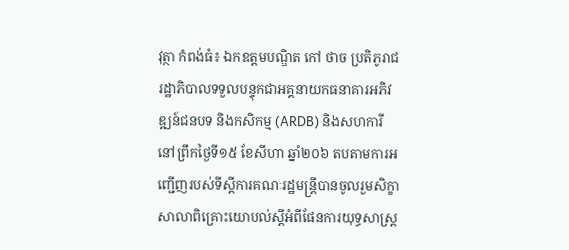វុត្ថា កំពង់ធំ៖ ឯកឧត្តមបណ្ឌិត កៅ ថាច ប្រតិភូរាជរដ្ឋាភិបាលទទួលបន្ទុកជាអគ្គនាយកធនាគារអភិវឌ្ឍន៍ជនបទ និងកសិកម្ម (ARDB) និងសហការី នៅព្រឹកថ្ងៃទី១៥ ខែសីហា ឆ្នាំ២០៦ តបតាមការអញ្ជើញរបស់ទីស្តីការគណៈរដ្ឋមន្ត្រីបានចូលរួមសិក្ខាសាលាពិគ្រោះយោបល់ស្តីអំពីផែនការយុទ្ធសាស្ត្រ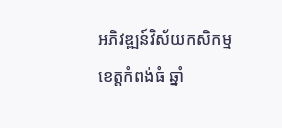អភិវឌ្ឍន៍វិស័យកសិកម្ម ខេត្តកំពង់ធំ ឆ្នាំ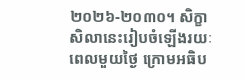២០២៦-២០៣០។ សិក្ខាសិលានេះរៀបចំឡើងរយៈពេលមួយថ្ងៃ ក្រោមអធិប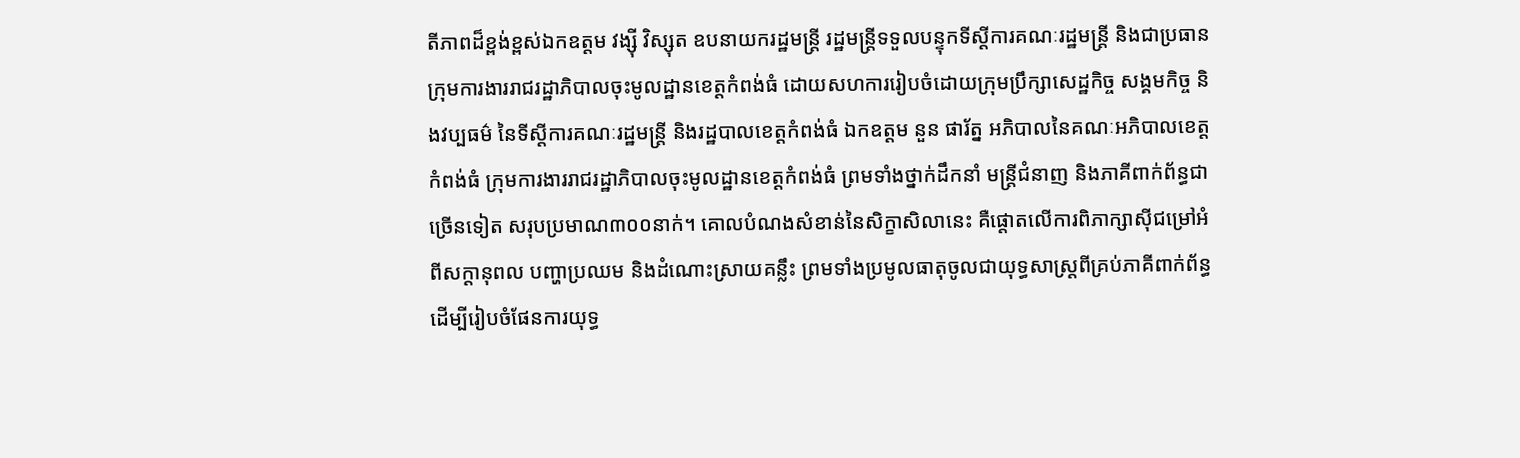តីភាពដ៏ខ្ពង់ខ្ពស់ឯកឧត្តម វង្ស៊ី វិស្សុត ឧបនាយករដ្ឋមន្ត្រី រដ្ឋមន្ត្រីទទួលបន្ទុកទីស្តីការគណៈរដ្ឋមន្ត្រី និងជាប្រធានក្រុមការងាររាជរដ្ឋាភិបាលចុះមូលដ្ឋានខេត្តកំពង់ធំ ដោយសហការរៀបចំដោយក្រុមប្រឹក្សាសេដ្ឋកិច្ច សង្គមកិច្ច និងវប្បធម៌ នៃទីស្តីការគណៈរដ្ឋមន្ត្រី និងរដ្ឋបាលខេត្តកំពង់ធំ ឯកឧត្តម នួន ផារ័ត្ន អភិបាលនៃគណៈអភិបាលខេត្តកំពង់ធំ ក្រុមការងាររាជរដ្ឋាភិបាលចុះមូលដ្ឋានខេត្តកំពង់ធំ ព្រមទាំងថ្នាក់ដឹកនាំ មន្ត្រីជំនាញ និងភាគីពាក់ព័ន្ធជាច្រើនទៀត សរុបប្រមាណ៣០០នាក់។ គោលបំណងសំខាន់នៃសិក្ខាសិលានេះ គឺផ្តោតលើការពិភាក្សាស៊ីជម្រៅអំពីសក្តានុពល បញ្ហាប្រឈម និងដំណោះស្រាយគន្លឹះ ព្រមទាំងប្រមូលធាតុចូលជាយុទ្ធសាស្ត្រពីគ្រប់ភាគីពាក់ព័ន្ធ ដើម្បីរៀបចំផែនការយុទ្ធ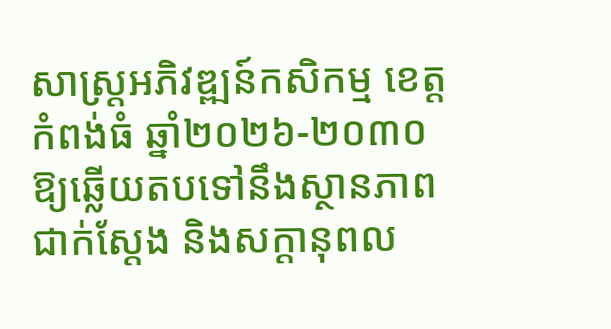សាស្ត្រអភិវឌ្ឍន៍កសិកម្ម ខេត្តកំពង់ធំ ឆ្នាំ២០២៦-២០៣០ ឱ្យឆ្លើយតបទៅនឹងស្ថានភាពជាក់ស្តែង និងសក្តានុពល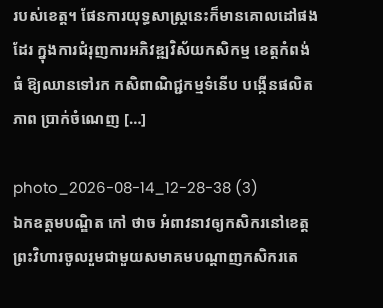របស់ខេត្ត។ ផែនការយុទ្ធសាស្ត្រនេះក៏មានគោលដៅផងដែរ ក្នុងការជំរុញការអភិវឌ្ឍវិស័យកសិកម្ម ខេត្តកំពង់ធំ ឱ្យឈានទៅរក កសិពាណិជ្ជកម្មទំនើប បង្កើនផលិតភាព ប្រាក់ចំណេញ […]

photo_2026-08-14_12-28-38 (3)
ឯកឧត្តមបណ្ឌិត កៅ ថាច អំពាវនាវឲ្យកសិករនៅខេត្តព្រះវិហារចូលរួមជាមួយសមាគមបណ្តាញកសិករតេ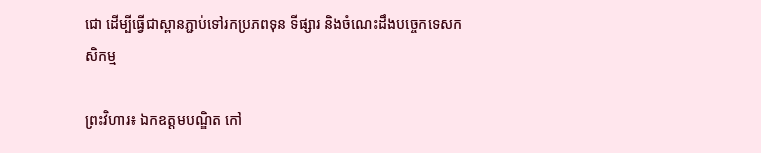ជោ ដើម្បីធ្វើជាស្ពានភ្ជាប់ទៅរកប្រភពទុន ទីផ្សារ និងចំណេះដឹងបច្ចេកទេសកសិកម្ម

ព្រះវិហារ៖ ឯកឧត្តមបណ្ឌិត កៅ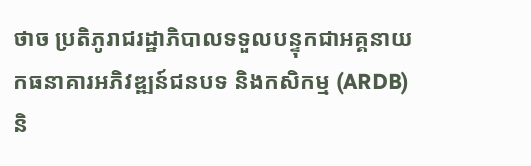ថាច ប្រតិភូរាជរដ្ឋាភិបាលទទួលបន្ទុកជាអគ្គនាយកធនាគារអភិវឌ្ឍន៍ជនបទ និងកសិកម្ម (ARDB) និ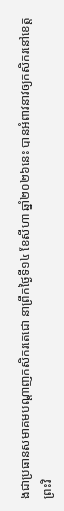ងជាប្រធានសមាគមបណ្តាញកសិករតេជោ នាព្រឹកថ្ងៃទី១៤ ខែសីហា ឆ្នាំ២០២៦នេះ បានអំពាវនាវឲ្យកសិករនៅខេត្តព្រះវិ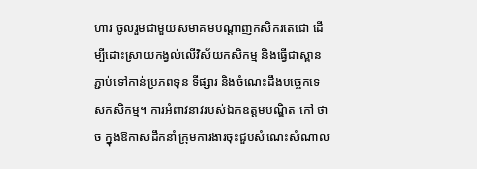ហារ ចូលរួមជាមួយសមាគមបណ្តាញកសិករតេជោ ដើម្បីដោះស្រាយកង្វល់លើវិស័យកសិកម្ម និងធ្វើជាស្ពានភ្ជាប់ទៅកាន់ប្រភពទុន ទីផ្សារ និងចំណេះដឹងបច្ចេកទេសកសិកម្ម។ ការអំពាវនាវរបស់ឯកឧត្តមបណ្ឌិត កៅ ថាច ក្នុងឱកាសដឹកនាំក្រុមការងារចុះជួបសំណេះសំណាល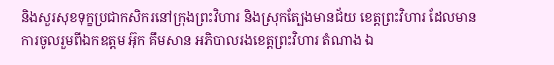និងសួរសុខទុក្ខប្រជាកសិករនៅក្រុងព្រះវិហារ និងស្រុកត្បែងមានជ័យ ខេត្តព្រះវិហារ ដែលមានការចូលរួមពីឯកឧត្តម អ៊ុក គឹមសាន អភិបាលរងខេត្តព្រះវិហារ តំណាង ឯ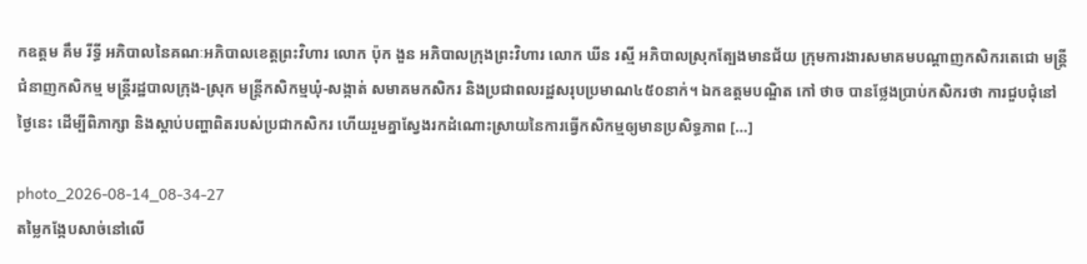កឧត្តម គឹម រីទ្ធី អភិបាលនៃគណៈអភិបាលខេត្តព្រះវិហារ លោក ប៉ុក ងួន អភិបាលក្រុងព្រះវិហារ លោក ឃីន រស្មី អភិបាលស្រុកត្បែងមានជ័យ ក្រុមការងារសមាគមបណ្តាញកសិករតេជោ មន្ត្រីជំនាញកសិកម្ម មន្ត្រីរដ្ឋបាលក្រុង-ស្រុក មន្ត្រីកសិកម្មឃុំ-សង្កាត់ សមាគមកសិករ និងប្រជាពលរដ្ឋសរុបប្រមាណ៤៥០នាក់។ ឯកឧត្តមបណ្ឌិត កៅ ថាច បានថ្លែងប្រាប់កសិករថា ការជួបជុំនៅថ្ងៃនេះ ដើម្បីពិភាក្សា និងស្តាប់បញ្ហាពិតរបស់ប្រជាកសិករ ហើយរួមគ្នាស្វែងរកដំណោះស្រាយនៃការធ្វើកសិកម្មឲ្យមានប្រសិទ្ធភាព […]

photo_2026-08-14_08-34-27
តម្លៃកង្កែបសាច់នៅលើ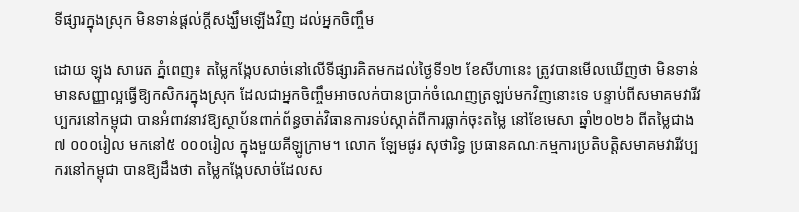ទីផ្សារក្នុងស្រុក មិនទាន់ផ្តល់ក្តីសង្ឃឹមឡើងវិញ ដល់អ្នកចិញ្ចឹម

ដោយ ឡុង សារេត ភ្នំពេញ៖ តម្លៃកង្កែបសាច់នៅលើទីផ្សារគិតមកដល់ថ្ងៃទី១២ ខែសីហានេះ ត្រូវបានមើលឃើញថា មិនទាន់មានសញ្ញាល្អធ្វើឱ្យកសិករក្នុងស្រុក ដែលជាអ្នកចិញ្ចឹមអាចលក់បានប្រាក់ចំណេញត្រឡប់មកវិញនោះទេ បន្ទាប់ពីសមាគមវារីវប្បករនៅកម្ពុជា បានអំពាវនាវឱ្យស្ថាប័នពាក់ព័ន្ធចាត់វិធានការទប់ស្កាត់ពីការធ្លាក់ចុះតម្លៃ នៅខែមេសា ឆ្នាំ២០២៦ ពីតម្លៃជាង៧ ០០០រៀល មកនៅ៥ ០០០រៀល ក្នុងមួយគីឡូក្រាម។ លោក ឡែមផូរ សុថារិទ្ធ ប្រធានគណៈកម្មការប្រតិបត្តិសមាគមវារីវប្បករនៅកម្ពុជា បានឱ្យដឹងថា តម្លៃកង្កែបសាច់ដែលស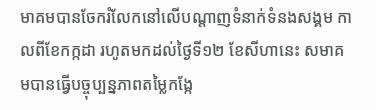មាគមបានចែករំលែកនៅលើបណ្តាញទំនាក់ទំនងសង្គម កាលពីខែកក្កដា រហូតមកដល់ថ្ងៃទី១២ ខែសីហានេះ សមាគមបានធ្វើបច្ចុប្បន្នភាពតម្លៃកង្កែ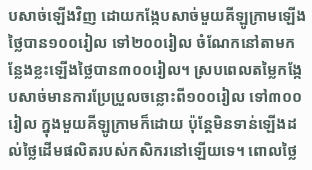បសាច់ឡើងវិញ ដោយកង្កែបសាច់មួយគីឡូក្រាមឡើងថ្លៃបាន១០០រៀល ទៅ២០០រៀល ចំណែកនៅតាមកន្លែងខ្លះឡើងថ្លៃបាន៣០០រៀល។ ស្របពេលតម្លៃកង្កែបសាច់មានការប្រែប្រួលចន្លោះពី១០០រៀល ទៅ៣០០រៀល ក្នុងមួយគីឡូក្រាមក៏ដោយ ប៉ុន្តែមិនទាន់ឡើងដល់ថ្លៃដើមផលិតរបស់កសិករនៅឡើយទេ។ ពោលថ្លៃ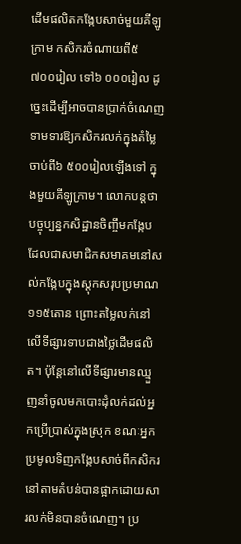ដើមផលិតកង្កែបសាច់មួយគីឡូក្រាម កសិករចំណាយពី៥ ៧០០រៀល ទៅ៦ ០០០រៀល ដូច្នេះដើម្បីអាចបានប្រាក់ចំណេញ ទាមទារឱ្យកសិករលក់ក្នុងតំម្លៃចាប់ពី៦ ៥០០រៀលឡើងទៅ ក្នុងមួយគីឡូក្រាម។ លោកបន្តថា បច្ចុប្បន្នកសិដ្ឋានចិញ្ចឹមកង្កែប ដែលជាសមាជិកសមាគមនៅសល់កង្កែបក្នុងស្តុកសរុបប្រមាណ១១៥តោន ព្រោះតម្លៃលក់នៅលើទីផ្សារទាបជាងថ្លៃដើមផលិត។ ប៉ុន្តែនៅលើទីផ្សារមានឈ្មួញនាំចូលមកបោះដុំលក់ដល់អ្នកប្រើប្រាស់ក្នុងស្រុក ខណៈអ្នកប្រមូលទិញកង្កែបសាច់ពីកសិករនៅតាមតំបន់បានផ្អាកដោយសារលក់មិនបានចំណេញ។ ប្រ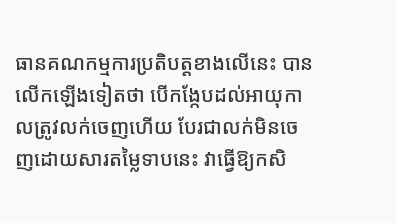ធានគណកម្មការប្រតិបត្តខាងលើនេះ បានលើកឡើងទៀតថា បើកង្កែបដល់អាយុកាលត្រូវលក់ចេញហើយ បែរជាលក់មិនចេញដោយសារតម្លៃទាបនេះ វាធ្វើឱ្យកសិ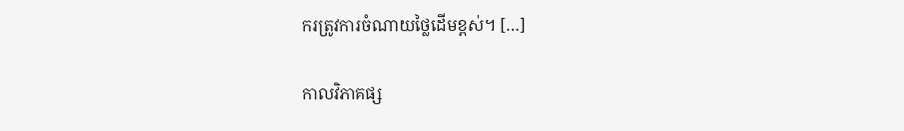ករត្រូវការចំណាយថ្លៃដើមខ្ពស់។ […]

កាលវិភាគផ្ស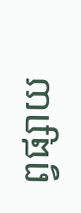ព្វផ្សាយ